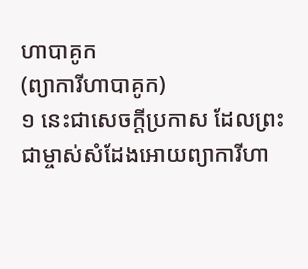ហាបាគូក
(ព្យាការីហាបាគូក)
១ នេះជាសេចក្ដីប្រកាស ដែលព្រះជាម្ចាស់សំដែងអោយព្យាការីហា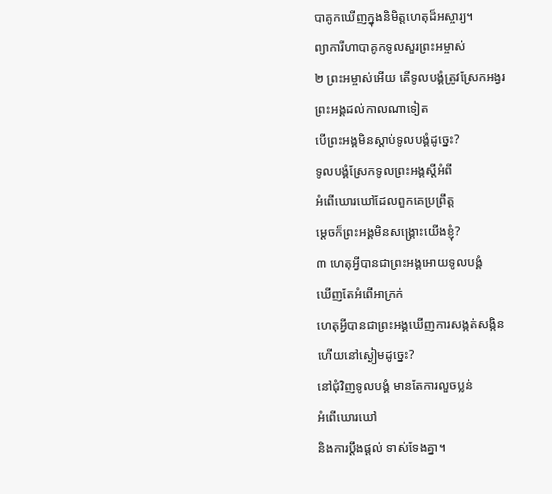បាគូកឃើញក្នុងនិមិត្តហេតុដ៏អស្ចារ្យ។
ព្យាការីហាបាគូកទូលសួរព្រះអម្ចាស់
២ ព្រះអម្ចាស់អើយ តើទូលបង្គំត្រូវស្រែកអង្វរ
ព្រះអង្គដល់កាលណាទៀត
បើព្រះអង្គមិនស្ដាប់ទូលបង្គំដូច្នេះ?
ទូលបង្គំស្រែកទូលព្រះអង្គស្ដីអំពី
អំពើឃោរឃៅដែលពួកគេប្រព្រឹត្ត
ម្ដេចក៏ព្រះអង្គមិនសង្គ្រោះយើងខ្ញុំ?
៣ ហេតុអ្វីបានជាព្រះអង្គអោយទូលបង្គំ
ឃើញតែអំពើអាក្រក់
ហេតុអ្វីបានជាព្រះអង្គឃើញការសង្កត់សង្កិន
ហើយនៅស្ងៀមដូច្នេះ?
នៅជុំវិញទូលបង្គំ មានតែការលួចប្លន់
អំពើឃោរឃៅ
និងការប្ដឹងផ្ដល់ ទាស់ទែងគ្នា។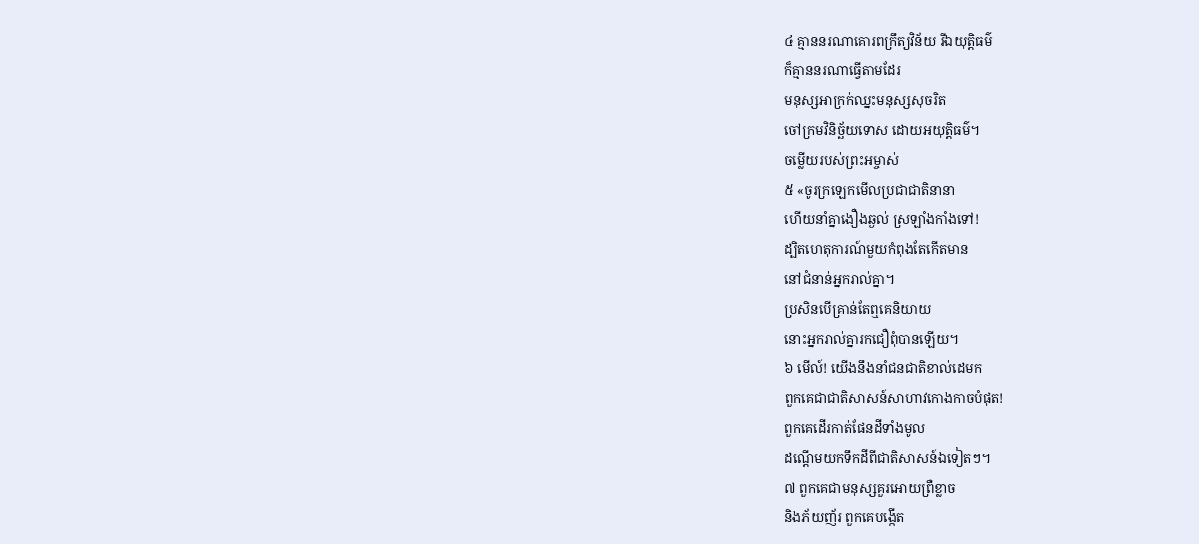៤ គ្មាននរណាគោរពក្រឹត្យវិន័យ រីឯយុត្តិធម៌
ក៏គ្មាននរណាធ្វើតាមដែរ
មនុស្សអាក្រក់ឈ្នះមនុស្សសុចរិត
ចៅក្រមវិនិច្ឆ័យទោស ដោយអយុត្តិធម៌។
ចម្លើយរបស់ព្រះអម្ចាស់
៥ «ចូរក្រឡេកមើលប្រជាជាតិនានា
ហើយនាំគ្នាងឿងឆ្ងល់ ស្រឡាំងកាំងទៅ!
ដ្បិតហេតុការណ៍មួយកំពុងតែកើតមាន
នៅជំនាន់អ្នករាល់គ្នា។
ប្រសិនបើគ្រាន់តែឮគេនិយាយ
នោះអ្នករាល់គ្នារកជឿពុំបានឡើយ។
៦ មើល៍! យើងនឹងនាំជនជាតិខាល់ដេមក
ពួកគេជាជាតិសាសន៍សាហាវកោងកាចបំផុត!
ពួកគេដើរកាត់ផែនដីទាំងមូល
ដណ្ដើមយកទឹកដីពីជាតិសាសន៍ឯទៀតៗ។
៧ ពួកគេជាមនុស្សគួរអោយព្រឺខ្លាច
និងភ័យញ័រ ពួកគេបង្កើត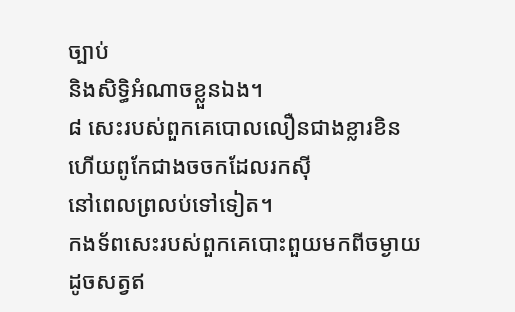ច្បាប់
និងសិទ្ធិអំណាចខ្លួនឯង។
៨ សេះរបស់ពួកគេបោលលឿនជាងខ្លារខិន
ហើយពូកែជាងចចកដែលរកស៊ី
នៅពេលព្រលប់ទៅទៀត។
កងទ័ពសេះរបស់ពួកគេបោះពួយមកពីចម្ងាយ
ដូចសត្វឥ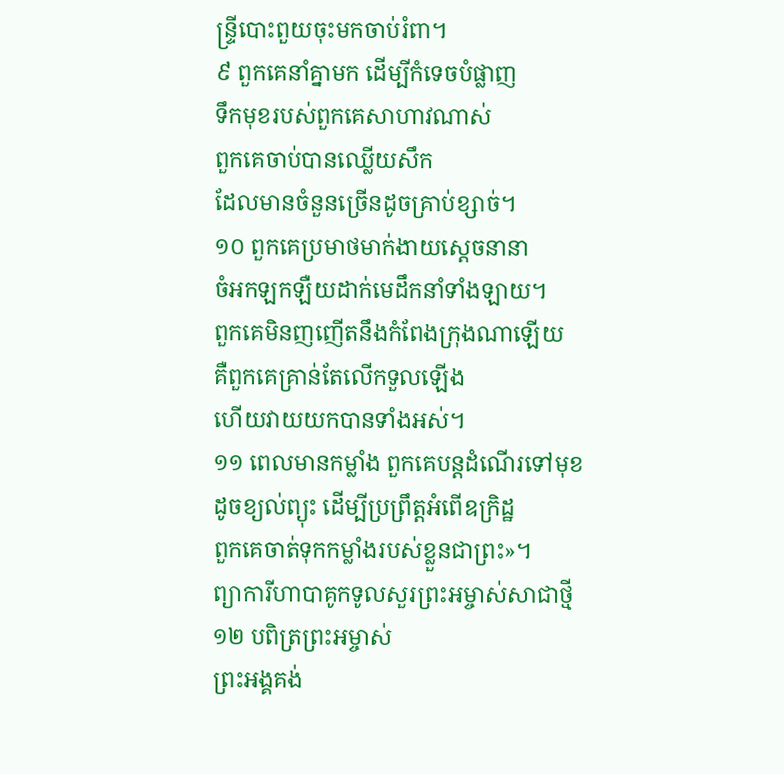ន្ទ្រីបោះពួយចុះមកចាប់រំពា។
៩ ពួកគេនាំគ្នាមក ដើម្បីកំទេចបំផ្លាញ
ទឹកមុខរបស់ពួកគេសាហាវណាស់
ពួកគេចាប់បានឈ្លើយសឹក
ដែលមានចំនួនច្រើនដូចគ្រាប់ខ្សាច់។
១០ ពួកគេប្រមាថមាក់ងាយស្ដេចនានា
ចំអកឡកឡឺយដាក់មេដឹកនាំទាំងឡាយ។
ពួកគេមិនញញើតនឹងកំពែងក្រុងណាឡើយ
គឺពួកគេគ្រាន់តែលើកទួលឡើង
ហើយវាយយកបានទាំងអស់។
១១ ពេលមានកម្លាំង ពួកគេបន្តដំណើរទៅមុខ
ដូចខ្យល់ព្យុះ ដើម្បីប្រព្រឹត្តអំពើឧក្រិដ្ឋ
ពួកគេចាត់ទុកកម្លាំងរបស់ខ្លួនជាព្រះ»។
ព្យាការីហាបាគូកទូលសួរព្រះអម្ចាស់សាជាថ្មី
១២ បពិត្រព្រះអម្ចាស់
ព្រះអង្គគង់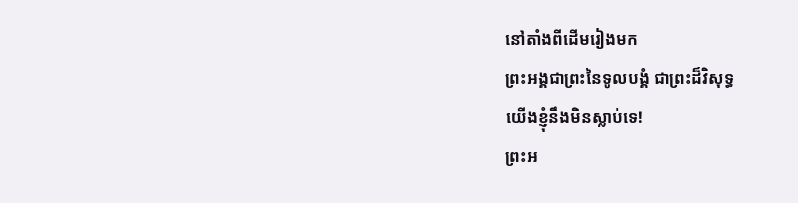នៅតាំងពីដើមរៀងមក
ព្រះអង្គជាព្រះនៃទូលបង្គំ ជាព្រះដ៏វិសុទ្ធ
យើងខ្ញុំនឹងមិនស្លាប់ទេ!
ព្រះអ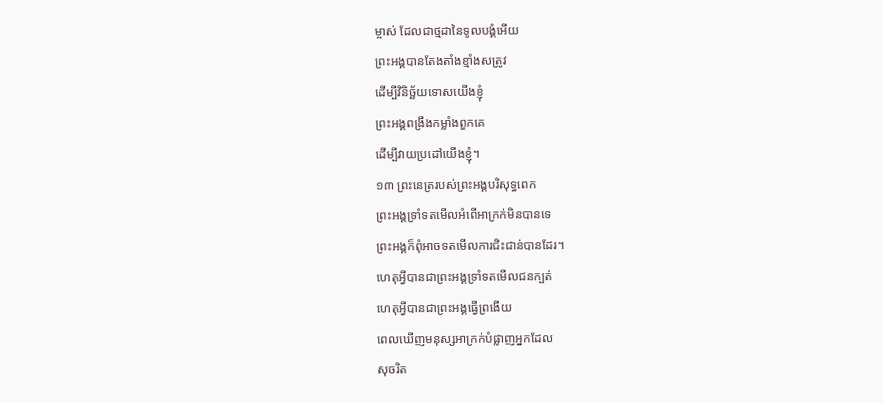ម្ចាស់ ដែលជាថ្មដានៃទូលបង្គំអើយ
ព្រះអង្គបានតែងតាំងខ្មាំងសត្រូវ
ដើម្បីវិនិច្ឆ័យទោសយើងខ្ញុំ
ព្រះអង្គពង្រឹងកម្លាំងពួកគេ
ដើម្បីវាយប្រដៅយើងខ្ញុំ។
១៣ ព្រះនេត្ររបស់ព្រះអង្គបរិសុទ្ធពេក
ព្រះអង្គទ្រាំទតមើលអំពើអាក្រក់មិនបានទេ
ព្រះអង្គក៏ពុំអាចទតមើលការជិះជាន់បានដែរ។
ហេតុអ្វីបានជាព្រះអង្គទ្រាំទតមើលជនក្បត់
ហេតុអ្វីបានជាព្រះអង្គធ្វើព្រងើយ
ពេលឃើញមនុស្សអាក្រក់បំផ្លាញអ្នកដែល
សុចរិត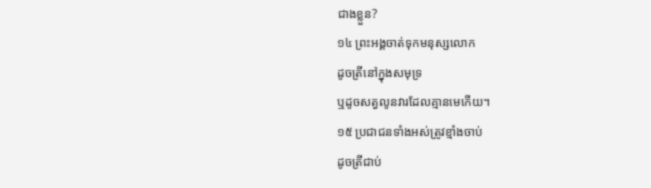ជាងខ្លួន?
១៤ ព្រះអង្គចាត់ទុកមនុស្សលោក
ដូចត្រីនៅក្នុងសមុទ្រ
ឬដូចសត្វលូនវារដែលគ្មានមេកើយ។
១៥ ប្រជាជនទាំងអស់ត្រូវខ្មាំងចាប់
ដូចត្រីជាប់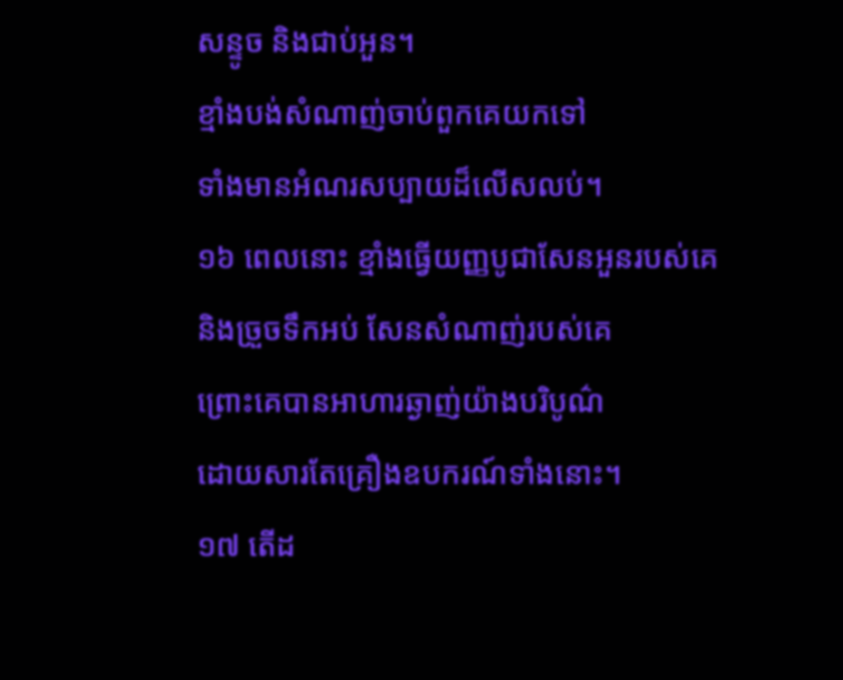សន្ទូច និងជាប់អួន។
ខ្មាំងបង់សំណាញ់ចាប់ពួកគេយកទៅ
ទាំងមានអំណរសប្បាយដ៏លើសលប់។
១៦ ពេលនោះ ខ្មាំងធ្វើយញ្ញបូជាសែនអួនរបស់គេ
និងច្រួចទឹកអប់ សែនសំណាញ់របស់គេ
ព្រោះគេបានអាហារឆ្ងាញ់យ៉ាងបរិបូណ៌
ដោយសារតែគ្រឿងឧបករណ៍ទាំងនោះ។
១៧ តើដ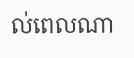ល់ពេលណា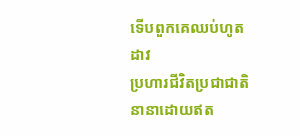ទើបពួកគេឈប់ហូតដាវ
ប្រហារជីវិតប្រជាជាតិនានាដោយឥត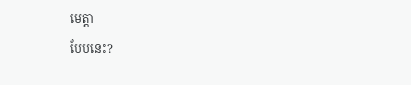មេត្តា
បែបនេះ?